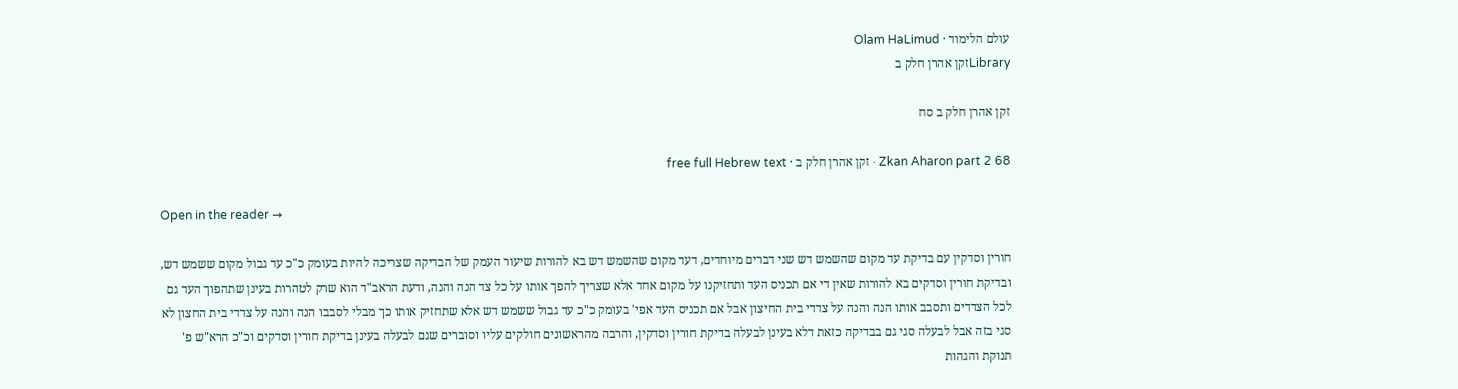עולם הלימוד · Olam HaLimud
Libraryזקן אהרן חלק ב

זקן אהרן חלק ב סח

Zkan Aharon part 2 68 · זקן אהרן חלק ב · free full Hebrew text

Open in the reader →

חורין וסדקין עם בדיקת עד מקום שהשמש דש שני דברים מיוחדים, דעד מקום שהשמש דש בא להורות שיעור העמק של הבדיקה שצריכה להיות בעומק כ"כ עד גבול מקום ששמש דש, ובדיקת חורין וסדקים בא להורות שאין די אם תכניס העד ותחזיקנו על מקום אחד אלא שצריך להפך אותו על כל צד הנה והנה, ודעת הראב"ד הוא שרק לטהרות בעינן שתהפוך העד גם לכל הצדדים ותסבב אותו הנה והנה על צדדי בית החיצון אבל אם תכניס העד אפי' בעומק כ"כ עד גבול ששמש דש אלא שתחזיק אותו כך מבלי לסבבו הנה והנה על צדדי בית החצון לא סגי בזה אבל לבעלה סגי גם בבדיקה כזאת דלא בעינן לבעלה בדיקת חורין וסדקין, והרבה מהראשונים חולקים עליו וסוברים שגם לבעלה בעינן בדיקת חורין וסדקים וכ"כ הרא"ש פ' תנוקת והגהות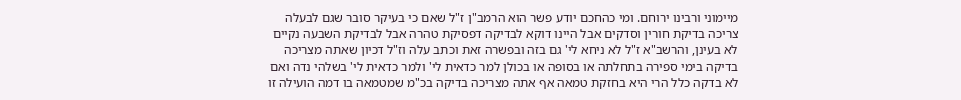מיימוני ורבינו ירוחם. ומי כהחכם יודע פשר הוא הרמב"ן ז"ל שאם כי בעיקר סובר שגם לבעלה צריכה בדיקת חורין וסדקים אבל היינו דוקא לבדיקה דפסיקת טהרה אבל לבדיקת השבעה נקיים לא בעינן, והרשב"א ז"ל לא ניחא לי' גם בזה ובפשרה זאת וכתב עלה וז"ל דכיון שאתה מצריכה בדיקה בימי ספירה בתחלתה או בסופה או בכולן למר כדאית לי' ולמר כדאית לי' בשלהי נדה ואם לא בדקה כלל הרי היא בחזקת טמאה אף אתה מצריכה בדיקה בכ"מ שמטמאה בו דמה הועילה זו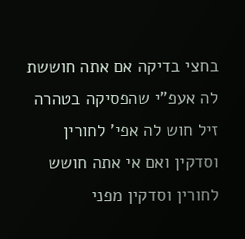בחצי בדיקה אם אתה חוששת לה אעפ"י שהפסיקה בטהרה זיל חוש לה אפי' לחורין וסדקין ואם אי אתה חושש לחורין וסדקין מפני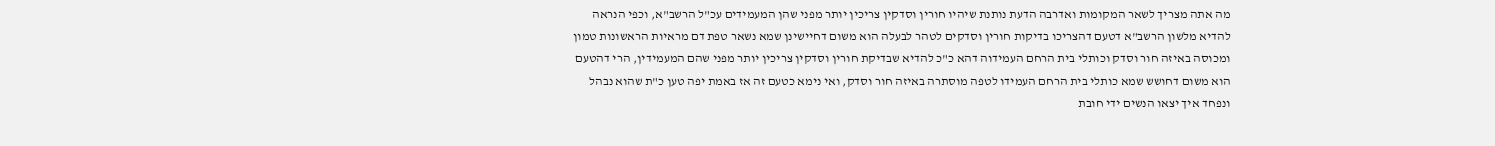מה אתה מצריך לשאר המקומות ואדרבה הדעת נותנת שיהיו חורין וסדקין צריכין יותר מפני שהן המעמידים עכ"ל הרשב"א, וכפי הנראה להדיא מלשון הרשב"א דטעם דהצריכו בדיקות חורין וסדקים לטהר לבעלה הוא משום דחיישינן שמא נשאר טפת דם מראיות הראשונות טמון ומכוסה באיזה חור וסדק וכותלי בית הרחם העמידוה דהא כ"כ להדיא שבדיקת חורין וסדקין צריכין יותר מפני שהם המעמידין, הרי דהטעם הוא משום דחושש שמא כותלי בית הרחם העמידו לטפה מוסתרה באיזה חור וסדק, ואי נימא כטעם זה אז באמת יפה טען כ"ת שהוא נבהל ונפחד איך יצאו הנשים ידי חובת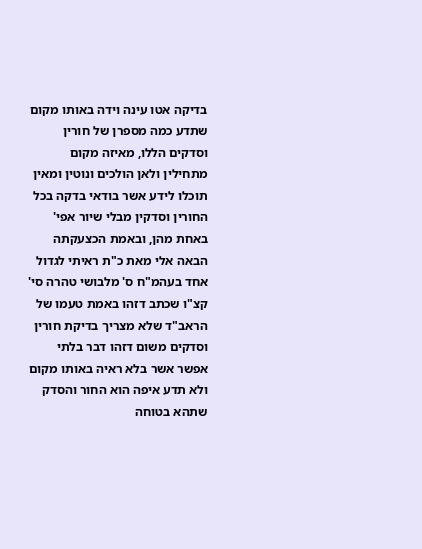בדיקה אטו עינה וידה באותו מקום שתדע כמה מספרן של חורין וסדקים הללו, מאיזה מקום מתחילין ולאן הולכים ונוטין ומאין תוכלו לידע אשר בודאי בדקה בכל החורין וסדקין מבלי שיור אפי' באחת מהן, ובאמת הכצעקתה הבאה אלי מאת כ"ת ראיתי לגדול אחד בעהמ"ח ס' מלבושי טהרה סי' קצ"ו שכתב דזהו באמת טעמו של הראב"ד שלא מצריך בדיקת חורין וסדקים משום דזהו דבר בלתי אפשר אשר בלא ראיה באותו מקום ולא תדע איפה הוא החור והסדק שתהא בטוחה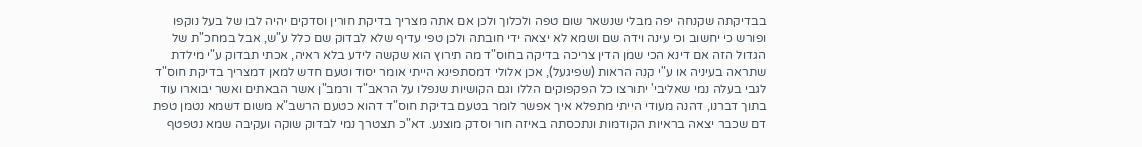בבדיקתה שקנחה יפה מבלי שנשאר שום טפה ולכלוך ולכן אם אתה מצריך בדיקת חורין וסדקים יהיה לבו של בעל נוקפו ופורש כי יחשוב וכי עינה וידה שם ושמא לא יצאה ידי חובתה ולכן טפי עדיף שלא לבדוק שם כלל ע"ש, אבל במחכ"ת של הגדול הזה אם דינא הכי שמן הדין צריכה בדיקה בחוס"ד מה תירוץ הוא שקשה לידע בלא ראיה, אכתי תבדוק ע"י מילדת שתראה בעיניה או ע"י קנה הראות (שפיגעל), אכן אלולי דמסתפינא הייתי אומר יסוד וטעם חדש למאן דמצריך בדיקת חוס"ד לגבי בעלה נמי שאליבי' יתורצו כל הפקפוקים הללו וגם הקושיות שנפלו על הראב"ד ורמב"ן אשר הבאתים ואשר יבוארו עוד בתוך דברנו, דהנה מעודי הייתי מתפלא איך אפשר לומר בטעם בדיקת חוס"ד דהוא כטעם הרשב"א משום דשמא נטמן טפת דם שכבר יצאה בראיות הקודמות ונתכסתה באיזה חור וסדק מוצנע. דא"כ תצטרך נמי לבדוק שוקה ועקיבה שמא נטפטף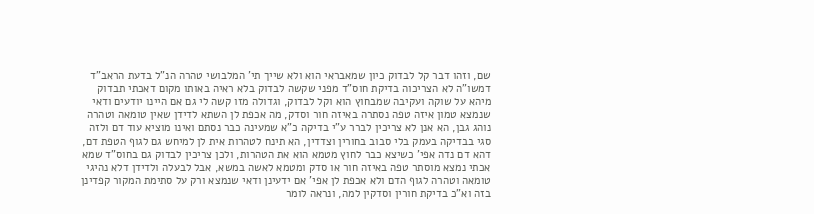שם, וזהו דבר קל לבדוק כיון שמאבראי הוא ולא שייך תי' המלבושי טהרה הנ"ל בדעת הראב"ד דמשו"ה לא הצריכוה בדיקת חוס"ד מפני שקשה לבדוק בלא ראיה באותו מקום דאכתי תבדוק מיהא על שוקה ועקיבה שמבחוץ הוא וקל לבדוק, וגדולה מזו קשה לי גם אם היינו יודעים ודאי שנמצא טמון איזה טפה נסתרה באיזה חור וסדק, מה אכפת לן השתא לדידן שאין טומאה וטהרה נוהג גבן, הא אנן לא צריכין לברר ע"י בדיקה כ"א שמעינה כבר נסתם ואינו מוציא עוד דם ולזה סגי בבדיקה בעמק בלי סבוב בחורין וצדדין, הא תינח לטהרות אית לן למיחש גם לגוף הטפת דם, דהא דם נדה אפי' כשיצא כבר לחוץ מטמא הוא את הטהרות, ולכן צריכין לבדוק גם בחוס"ד שמא אכתי נמצא מוסתר טפה באיזה חור או סדק ומטמא לאשה במשא, אבל לבעלה ולדידן דלא נהיגי טומאה וטהרה לגוף הדם ולא אכפת לן אפי' אם ידעינן ודאי שנמצא ורק על סתימת המקור קפדינן בזה וא"כ בדיקת חורין וסדקין למה, ונראה לומר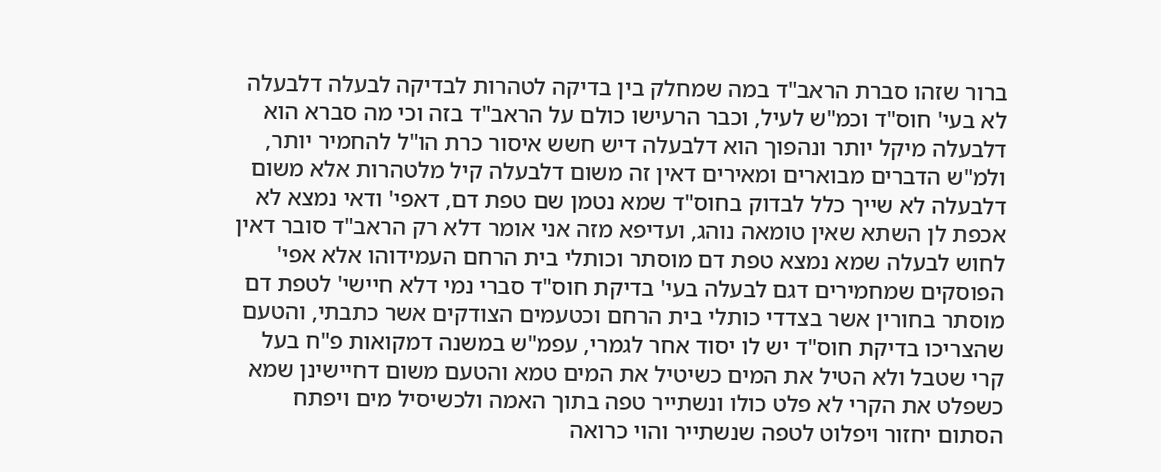ברור שזהו סברת הראב"ד במה שמחלק בין בדיקה לטהרות לבדיקה לבעלה דלבעלה לא בעי' חוס"ד וכמ"ש לעיל, וכבר הרעישו כולם על הראב"ד בזה וכי מה סברא הוא דלבעלה מיקל יותר ונהפוך הוא דלבעלה דיש חשש איסור כרת הו"ל להחמיר יותר, ולמ"ש הדברים מבוארים ומאירים דאין זה משום דלבעלה קיל מלטהרות אלא משום דלבעלה לא שייך כלל לבדוק בחוס"ד שמא נטמן שם טפת דם, דאפי' ודאי נמצא לא אכפת לן השתא שאין טומאה נוהג, ועדיפא מזה אני אומר דלא רק הראב"ד סובר דאין לחוש לבעלה שמא נמצא טפת דם מוסתר וכותלי בית הרחם העמידוהו אלא אפי' הפוסקים שמחמירים דגם לבעלה בעי' בדיקת חוס"ד סברי נמי דלא חיישי' לטפת דם מוסתר בחורין אשר בצדדי כותלי בית הרחם וכטעמים הצודקים אשר כתבתי, והטעם שהצריכו בדיקת חוס"ד יש לו יסוד אחר לגמרי, עפמ"ש במשנה דמקואות פ"ח בעל קרי שטבל ולא הטיל את המים כשיטיל את המים טמא והטעם משום דחיישינן שמא כשפלט את הקרי לא פלט כולו ונשתייר טפה בתוך האמה ולכשיסיל מים ויפתח הסתום יחזור ויפלוט לטפה שנשתייר והוי כרואה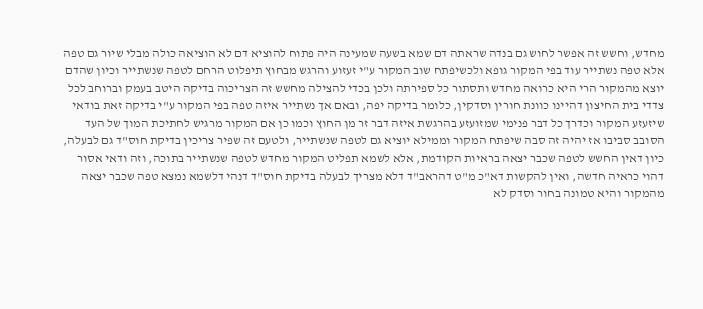מחדש, וחשש זה אפשר לחוש גם בנדה שראתה דם שמא בשעה שמעינה היה פתוח להוציא דם לא הוציאה כולה מבלי שיור גם טפה אלא טפה נשתייר עוד בפי המקור גופא ולכשיפתח שוב המקור ע"י זעזוע והרגש מבחוץ תיפלוט הרחם לטפה שנשתייר וכיון שהדם יוצא מהמקור הרי היא כרואה מחדש ותסתור כל ספירתה ולכן בכדי להצילה מחשש זה הצריכוה בדיקה היטב בעמק וברוחב לכל צדדי בית החיצון דהיינו כוונת חורין וסדקין, כלומר בדיקה יפה, ובאם אך נשתייר איזה טפה בפי המקור ע"י בדיקה זאת בודאי שיזעזע המקור וכדרך כל דבר פנימי שמזועזע בהרגשת איזה דבר זר מן החוץ וכמו כן אם המקור מרגיש לחתיכת המוך של העד הסובב סביבו אז יהיה זה סבה שיפתח המקור וממילא יוציא גם לטפה שנשתייר, ולטעם זה שפיר צריכין בדיקת חוס"ד גם לבעלה, כיון דאין החשש לטפה שכבר יצאה בראיות הקודמת, אלא לשמא תפליט המקור מחדש לטפה שנשתייר בתוכה, וזה ודאי אסור דהוי כראיה חדשה, ואין להקשות דא"כ מ"ט דהראב"ד דלא מצריך לבעלה בדיקת חוס"ד דנהי דלשמא נמצא טפה שכבר יצאה מהמקור והיא טמונה בחור וסדק לא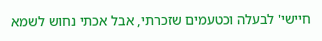חיישי' לבעלה וכטעמים שזכרתי, אבל אכתי נחוש לשמא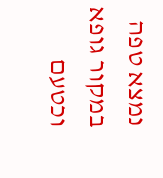נמצא טפה במקור גופא וכטעם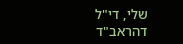שלי, די"ל דהראב"ד